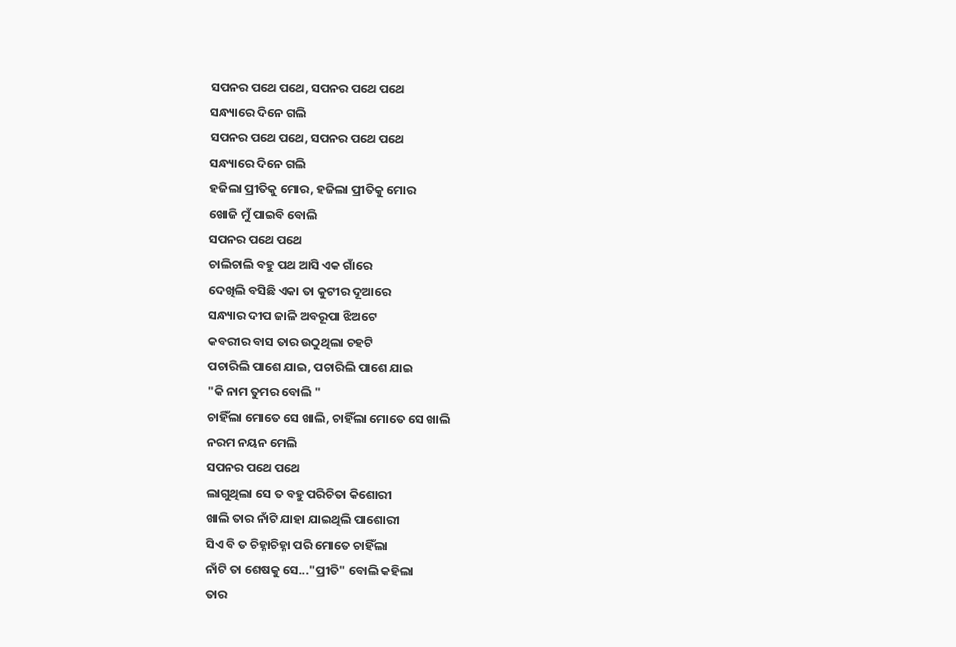ସପନର ପଥେ ପଥେ, ସପନର ପଥେ ପଥେ
ସନ୍ଧ୍ୟାରେ ଦିନେ ଗଲି
ସପନର ପଥେ ପଥେ, ସପନର ପଥେ ପଥେ
ସନ୍ଧ୍ୟାରେ ଦିନେ ଗଲି
ହଜିଲା ପ୍ରୀତିକୁ ମୋର, ହଜିଲା ପ୍ରୀତିକୁ ମୋର
ଖୋଜି ମୁଁ ପାଇବି ବୋଲି
ସପନର ପଥେ ପଥେ
ଚାଲିଚାଲି ବହୁ ପଥ ଆସି ଏକ ଗାଁରେ
ଦେଖିଲି ବସିଛି ଏକା ତା କୁଟୀର ଦୂଆରେ
ସନ୍ଧ୍ୟାର ଦୀପ ଜାଳି ଅବରୂପା ଝିଅଟେ
କବରୀର ବାସ ତାର ଉଠୁଥିଲା ଚହଟି
ପଚାରିଲି ପାଶେ ଯାଇ, ପଚାରିଲି ପାଶେ ଯାଇ
"କି ନାମ ତୁମର ବୋଲି "
ଚାହିଁଲା ମୋତେ ସେ ଖାଲି, ଚାହିଁଲା ମୋତେ ସେ ଖାଲି
ନରମ ନୟନ ମେଲି
ସପନର ପଥେ ପଥେ
ଲାଗୁଥିଲା ସେ ତ ବହୁ ପରିଚିତା କିଶୋରୀ
ଖାଲି ତାର ନାଁଟି ଯାହା ଯାଇଥିଲି ପାଶୋରୀ
ସିଏ ବି ତ ଚିହ୍ନାଚିହ୍ନା ପରି ମୋତେ ଚାହିଁଲା
ନାଁଟି ତା ଶେଷକୁ ସେ..."ପ୍ରୀତି" ବୋଲି କହିଲା
ତାର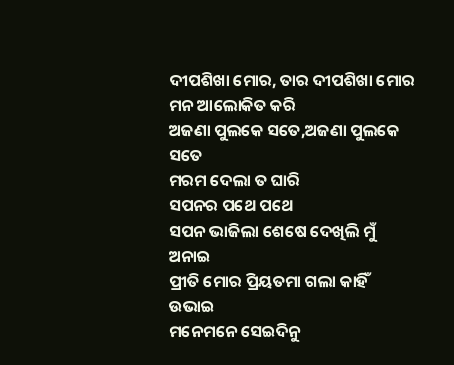ଦୀପଶିଖା ମୋର, ତାର ଦୀପଶିଖା ମୋର
ମନ ଆଲୋକିତ କରି
ଅଜଣା ପୁଲକେ ସତେ,ଅଜଣା ପୁଲକେ ସତେ
ମରମ ଦେଲା ତ ଘାରି
ସପନର ପଥେ ପଥେ
ସପନ ଭାଜିଲା ଶେଷେ ଦେଖିଲି ମୁଁ ଅନାଇ
ପ୍ରୀତି ମୋର ପ୍ରିୟତମା ଗଲା କାହିଁ ଉଭାଇ
ମନେମନେ ସେଇଦିନୁ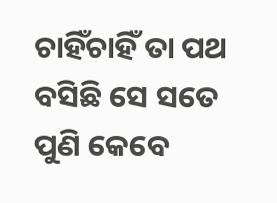ଚାହିଁଚାହିଁ ତା ପଥ
ବସିଛି ସେ ସତେ ପୁଣି କେବେ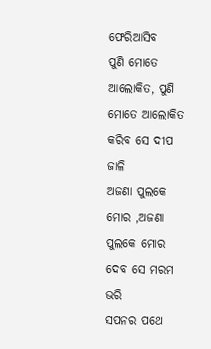ଫେରିଆସିବ
ପୁଣି ମୋତେ ଆଲୋକିତ, ପୁଣି ମୋତେ ଆଲୋକିତ
କରିବ ସେ ଦୀପ ଜାଳି
ଅଜଣା ପୁଲକେ ମୋର ,ଅଜଣା ପୁଲକେ ମୋର
ଦେବ ସେ ମରମ ଭରି
ସପନର ପଥେ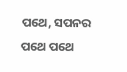ପଥେ, ସପନର ପଥେ ପଥେ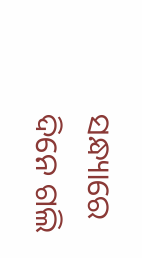ସନ୍ଧ୍ୟାରେ ଦିନେ ଗଲି